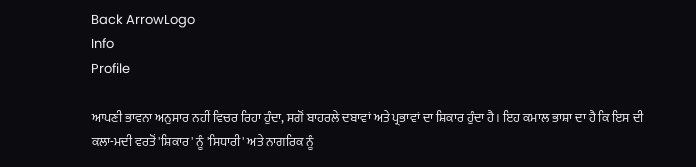Back ArrowLogo
Info
Profile

ਆਪਣੀ ਭਾਵਨਾ ਅਨੁਸਾਰ ਨਹੀਂ ਵਿਚਰ ਰਿਹਾ ਹੁੰਦਾ, ਸਗੋਂ ਬਾਹਰਲੇ ਦਬਾਵਾਂ ਅਤੇ ਪ੍ਰਭਾਵਾਂ ਦਾ ਸ਼ਿਕਾਰ ਹੁੰਦਾ ਹੈ। ਇਹ ਕਮਾਲ ਭਾਸ਼ਾ ਦਾ ਹੈ ਕਿ ਇਸ ਦੀ ਕਲਾ-ਮਦੀ ਵਰਤੋਂ 'ਸ਼ਿਕਾਰ' ਨੂੰ 'ਸਿਧਾਰੀ' ਅਤੇ ਨਾਗਰਿਕ ਨੂੰ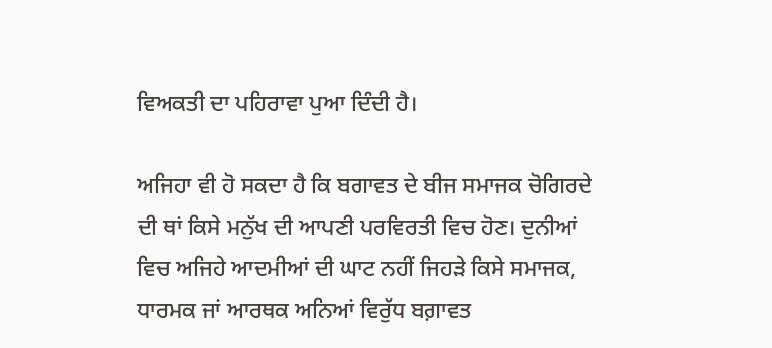ਵਿਅਕਤੀ ਦਾ ਪਹਿਰਾਵਾ ਪੁਆ ਦਿੰਦੀ ਹੈ।

ਅਜਿਹਾ ਵੀ ਹੋ ਸਕਦਾ ਹੈ ਕਿ ਬਗਾਵਤ ਦੇ ਬੀਜ ਸਮਾਜਕ ਚੋਗਿਰਦੇ ਦੀ ਥਾਂ ਕਿਸੇ ਮਨੁੱਖ ਦੀ ਆਪਣੀ ਪਰਵਿਰਤੀ ਵਿਚ ਹੋਣ। ਦੁਨੀਆਂ ਵਿਚ ਅਜਿਹੇ ਆਦਮੀਆਂ ਦੀ ਘਾਟ ਨਹੀਂ ਜਿਹੜੇ ਕਿਸੇ ਸਮਾਜਕ, ਧਾਰਮਕ ਜਾਂ ਆਰਥਕ ਅਨਿਆਂ ਵਿਰੁੱਧ ਬਗ਼ਾਵਤ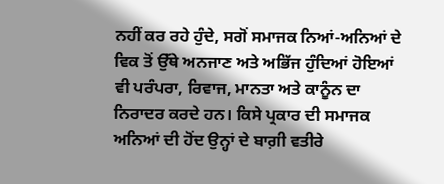ਨਹੀਂ ਕਰ ਰਹੇ ਹੁੰਦੇ, ਸਗੋਂ ਸਮਾਜਕ ਨਿਆਂ-ਅਨਿਆਂ ਦੇ ਵਿਕ ਤੋਂ ਉੱਥੇ ਅਨਜਾਣ ਅਤੇ ਅਭਿੱਜ ਹੁੰਦਿਆਂ ਹੋਇਆਂ ਵੀ ਪਰੰਪਰਾ, ਰਿਵਾਜ, ਮਾਨਤਾ ਅਤੇ ਕਾਨੂੰਨ ਦਾ ਨਿਰਾਦਰ ਕਰਦੇ ਹਨ। ਕਿਸੇ ਪ੍ਰਕਾਰ ਦੀ ਸਮਾਜਕ ਅਨਿਆਂ ਦੀ ਹੋਂਦ ਉਨ੍ਹਾਂ ਦੇ ਬਾਗ਼ੀ ਵਤੀਰੇ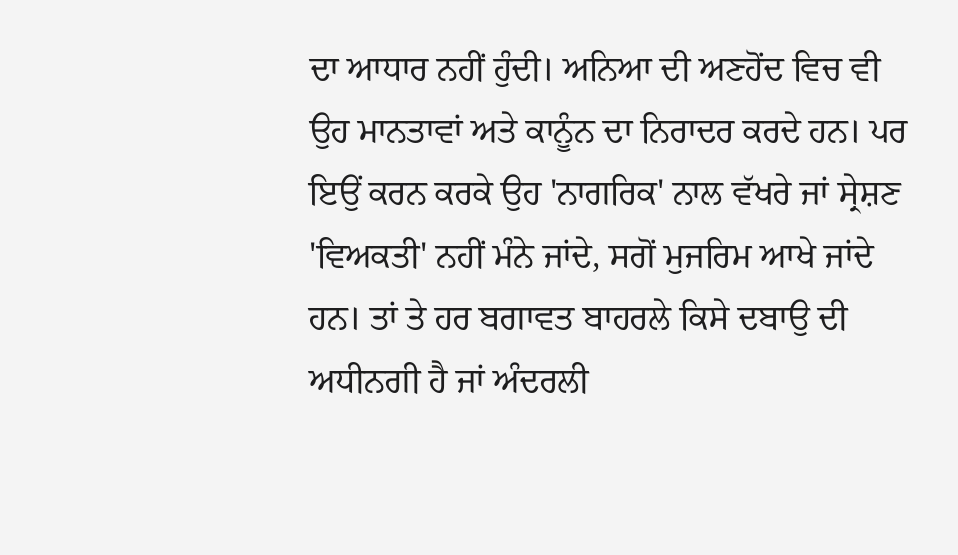ਦਾ ਆਧਾਰ ਨਹੀਂ ਹੁੰਦੀ। ਅਨਿਆ ਦੀ ਅਣਹੋਂਦ ਵਿਚ ਵੀ ਉਹ ਮਾਨਤਾਵਾਂ ਅਤੇ ਕਾਨੂੰਨ ਦਾ ਨਿਰਾਦਰ ਕਰਦੇ ਹਨ। ਪਰ ਇਉਂ ਕਰਨ ਕਰਕੇ ਉਹ 'ਨਾਗਰਿਕ' ਨਾਲ ਵੱਖਰੇ ਜਾਂ ਸ੍ਰੇਸ਼ਣ 'ਵਿਅਕਤੀ' ਨਹੀਂ ਮੰਨੇ ਜਾਂਦੇ, ਸਗੋਂ ਮੁਜਰਿਮ ਆਖੇ ਜਾਂਦੇ ਹਨ। ਤਾਂ ਤੇ ਹਰ ਬਗਾਵਤ ਬਾਹਰਲੇ ਕਿਸੇ ਦਬਾਉ ਦੀ ਅਧੀਨਗੀ ਹੈ ਜਾਂ ਅੰਦਰਲੀ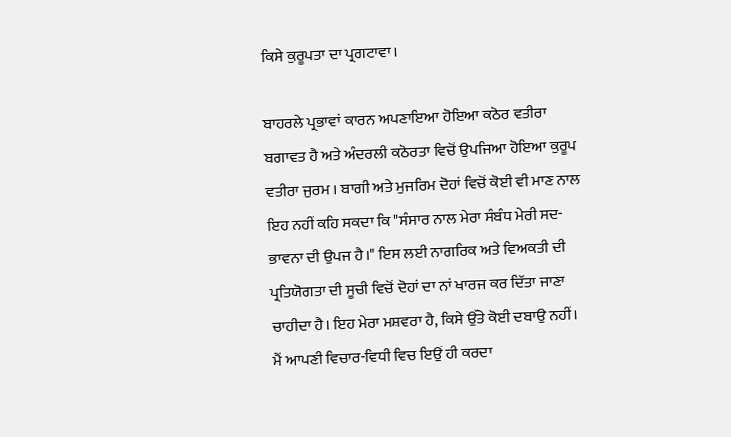ਕਿਸੇ ਕੁਰੂਪਤਾ ਦਾ ਪ੍ਰਗਟਾਵਾ।

ਬਾਹਰਲੇ ਪ੍ਰਭਾਵਾਂ ਕਾਰਨ ਅਪਣਾਇਆ ਹੋਇਆ ਕਠੋਰ ਵਤੀਰਾ ਬਗਾਵਤ ਹੈ ਅਤੇ ਅੰਦਰਲੀ ਕਠੋਰਤਾ ਵਿਚੋਂ ਉਪਜਿਆ ਹੋਇਆ ਕੁਰੂਪ ਵਤੀਰਾ ਜੁਰਮ । ਬਾਗੀ ਅਤੇ ਮੁਜਰਿਮ ਦੋਹਾਂ ਵਿਚੋਂ ਕੋਈ ਵੀ ਮਾਣ ਨਾਲ ਇਹ ਨਹੀਂ ਕਹਿ ਸਕਦਾ ਕਿ "ਸੰਸਾਰ ਨਾਲ ਮੇਰਾ ਸੰਬੰਧ ਮੇਰੀ ਸਦ-ਭਾਵਨਾ ਦੀ ਉਪਜ ਹੈ।" ਇਸ ਲਈ ਨਾਗਰਿਕ ਅਤੇ ਵਿਅਕਤੀ ਦੀ ਪ੍ਰਤਿਯੋਗਤਾ ਦੀ ਸੂਚੀ ਵਿਚੋਂ ਦੋਹਾਂ ਦਾ ਨਾਂ ਖਾਰਜ ਕਰ ਦਿੱਤਾ ਜਾਣਾ ਚਾਹੀਦਾ ਹੈ। ਇਹ ਮੇਰਾ ਮਸ਼ਵਰਾ ਹੈ, ਕਿਸੇ ਉੱਤੇ ਕੋਈ ਦਬਾਉ ਨਹੀਂ। ਮੈਂ ਆਪਣੀ ਵਿਚਾਰ-ਵਿਧੀ ਵਿਚ ਇਉਂ ਹੀ ਕਰਦਾ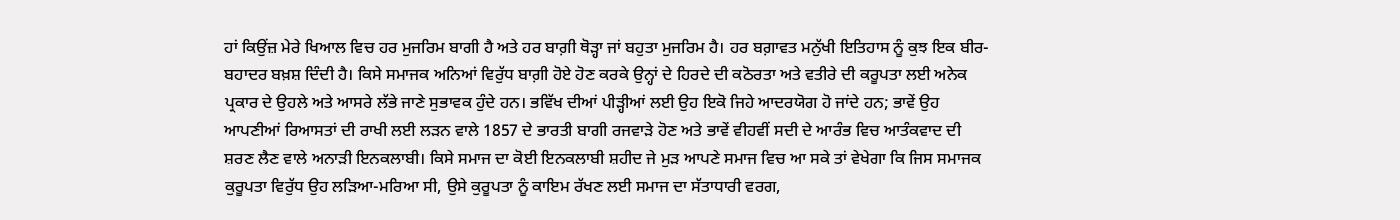ਹਾਂ ਕਿਉਂਜ਼ ਮੇਰੇ ਖਿਆਲ ਵਿਚ ਹਰ ਮੁਜਰਿਮ ਬਾਗੀ ਹੈ ਅਤੇ ਹਰ ਬਾਗ਼ੀ ਥੋੜ੍ਹਾ ਜਾਂ ਬਹੁਤਾ ਮੁਜਰਿਮ ਹੈ। ਹਰ ਬਗ਼ਾਵਤ ਮਨੁੱਖੀ ਇਤਿਹਾਸ ਨੂੰ ਕੁਝ ਇਕ ਬੀਰ-ਬਹਾਦਰ ਬਖ਼ਸ਼ ਦਿੰਦੀ ਹੈ। ਕਿਸੇ ਸਮਾਜਕ ਅਨਿਆਂ ਵਿਰੁੱਧ ਬਾਗ਼ੀ ਹੋਏ ਹੋਣ ਕਰਕੇ ਉਨ੍ਹਾਂ ਦੇ ਹਿਰਦੇ ਦੀ ਕਠੋਰਤਾ ਅਤੇ ਵਤੀਰੇ ਦੀ ਕਰੂਪਤਾ ਲਈ ਅਨੇਕ ਪ੍ਰਕਾਰ ਦੇ ਉਹਲੇ ਅਤੇ ਆਸਰੇ ਲੱਭੇ ਜਾਣੇ ਸੁਭਾਵਕ ਹੁੰਦੇ ਹਨ। ਭਵਿੱਖ ਦੀਆਂ ਪੀੜ੍ਹੀਆਂ ਲਈ ਉਹ ਇਕੋ ਜਿਹੇ ਆਦਰਯੋਗ ਹੋ ਜਾਂਦੇ ਹਨ; ਭਾਵੇਂ ਉਹ ਆਪਣੀਆਂ ਰਿਆਸਤਾਂ ਦੀ ਰਾਖੀ ਲਈ ਲੜਨ ਵਾਲੇ 1857 ਦੇ ਭਾਰਤੀ ਬਾਗੀ ਰਜਵਾੜੇ ਹੋਣ ਅਤੇ ਭਾਵੇਂ ਵੀਹਵੀਂ ਸਦੀ ਦੇ ਆਰੰਭ ਵਿਚ ਆਤੰਕਵਾਦ ਦੀ ਸ਼ਰਣ ਲੈਣ ਵਾਲੇ ਅਨਾੜੀ ਇਨਕਲਾਬੀ। ਕਿਸੇ ਸਮਾਜ ਦਾ ਕੋਈ ਇਨਕਲਾਬੀ ਸ਼ਹੀਦ ਜੇ ਮੁੜ ਆਪਣੇ ਸਮਾਜ ਵਿਚ ਆ ਸਕੇ ਤਾਂ ਵੇਖੇਗਾ ਕਿ ਜਿਸ ਸਮਾਜਕ ਕੁਰੂਪਤਾ ਵਿਰੁੱਧ ਉਹ ਲੜਿਆ-ਮਰਿਆ ਸੀ, ਉਸੇ ਕੁਰੂਪਤਾ ਨੂੰ ਕਾਇਮ ਰੱਖਣ ਲਈ ਸਮਾਜ ਦਾ ਸੱਤਾਧਾਰੀ ਵਰਗ,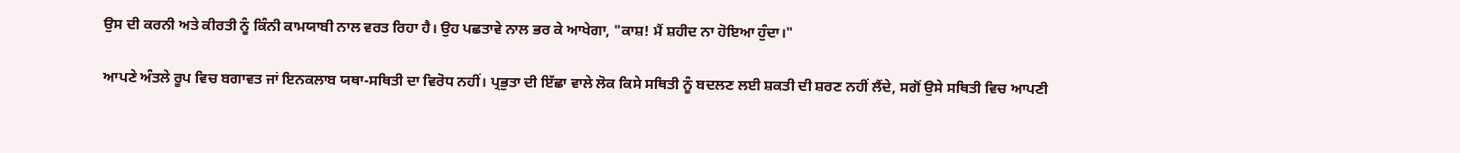ਉਸ ਦੀ ਕਰਨੀ ਅਤੇ ਕੀਰਤੀ ਨੂੰ ਕਿੰਨੀ ਕਾਮਯਾਬੀ ਨਾਲ ਵਰਤ ਰਿਹਾ ਹੈ। ਉਹ ਪਛਤਾਵੇ ਨਾਲ ਭਰ ਕੇ ਆਖੇਗਾ, "ਕਾਸ਼! ਮੈਂ ਸ਼ਹੀਦ ਨਾ ਹੋਇਆ ਹੁੰਦਾ।"

ਆਪਣੇ ਅੰਤਲੇ ਰੂਪ ਵਿਚ ਬਗਾਵਤ ਜਾਂ ਇਨਕਲਾਬ ਯਥਾ-ਸਥਿਤੀ ਦਾ ਵਿਰੋਧ ਨਹੀਂ। ਪ੍ਰਭੁਤਾ ਦੀ ਇੱਛਾ ਵਾਲੇ ਲੋਕ ਕਿਸੇ ਸਥਿਤੀ ਨੂੰ ਬਦਲਣ ਲਈ ਸ਼ਕਤੀ ਦੀ ਸ਼ਰਣ ਨਹੀਂ ਲੈਂਦੇ, ਸਗੋਂ ਉਸੇ ਸਥਿਤੀ ਵਿਚ ਆਪਣੀ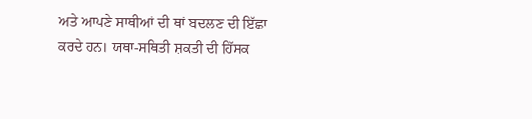ਅਤੇ ਆਪਣੇ ਸਾਥੀਆਂ ਦੀ ਥਾਂ ਬਦਲਣ ਦੀ ਇੱਛਾ ਕਰਦੇ ਹਨ। ਯਥਾ-ਸਥਿਤੀ ਸ਼ਕਤੀ ਦੀ ਹਿੱਸਕ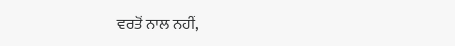ਵਰਤੋਂ ਨਾਲ ਨਹੀਂ,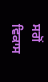ਸਗੋਂ ਵਿਕਾਸ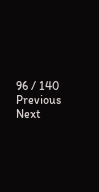96 / 140
Previous
Next